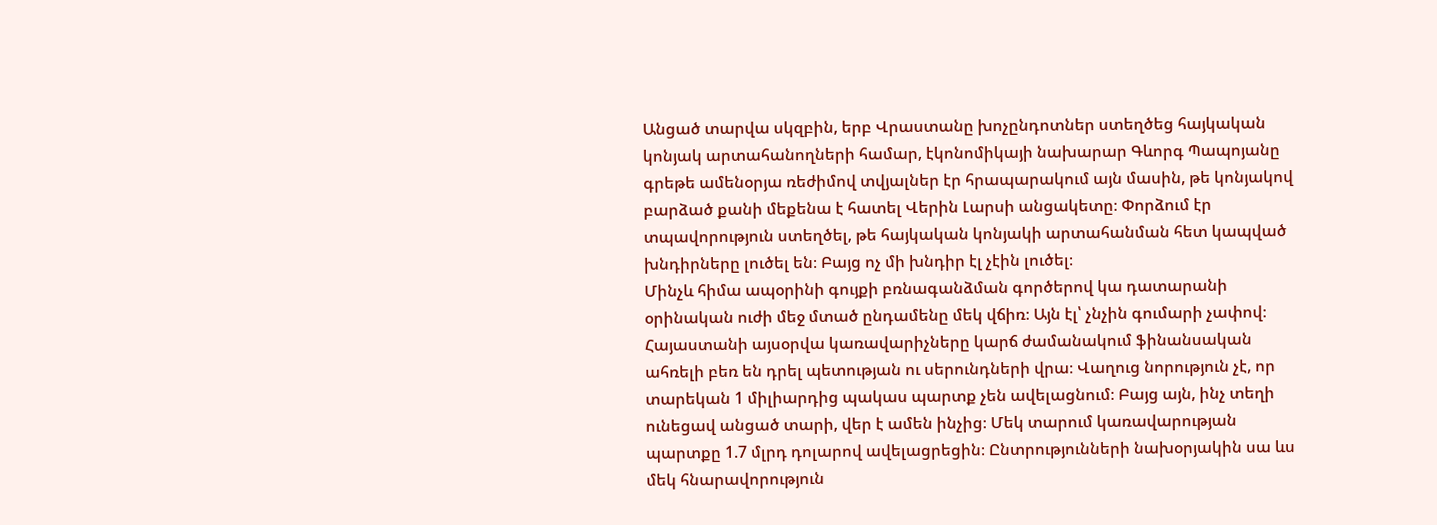Անցած տարվա սկզբին, երբ Վրաստանը խոչընդոտներ ստեղծեց հայկական կոնյակ արտահանողների համար, էկոնոմիկայի նախարար Գևորգ Պապոյանը գրեթե ամենօրյա ռեժիմով տվյալներ էր հրապարակում այն մասին, թե կոնյակով բարձած քանի մեքենա է հատել Վերին Լարսի անցակետը։ Փորձում էր տպավորություն ստեղծել, թե հայկական կոնյակի արտահանման հետ կապված խնդիրները լուծել են։ Բայց ոչ մի խնդիր էլ չէին լուծել։
Մինչև հիմա ապօրինի գույքի բռնագանձման գործերով կա դատարանի օրինական ուժի մեջ մտած ընդամենը մեկ վճիռ։ Այն էլ՝ չնչին գումարի չափով։
Հայաստանի այսօրվա կառավարիչները կարճ ժամանակում ֆինանսական ահռելի բեռ են դրել պետության ու սերունդների վրա։ Վաղուց նորություն չէ, որ տարեկան 1 միլիարդից պակաս պարտք չեն ավելացնում։ Բայց այն, ինչ տեղի ունեցավ անցած տարի, վեր է ամեն ինչից։ Մեկ տարում կառավարության պարտքը 1.7 մլրդ դոլարով ավելացրեցին։ Ընտրությունների նախօրյակին սա ևս մեկ հնարավորություն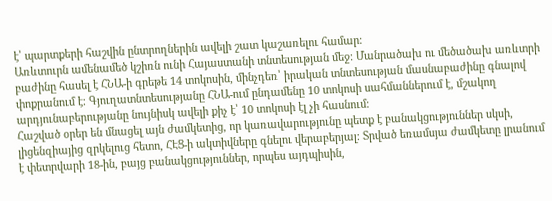է՝ պարտքերի հաշվին ընտրողներին ավելի շատ կաշառելու համար։
Առևտուրն ամենամեծ կշիռն ունի Հայաստանի տնտեսության մեջ։ Մանրածախ ու մեծածախ առևտրի բաժինը հասել է ՀՆԱ-ի գրեթե 14 տոկոսին, մինչդեռ՝ իրական տնտեսության մասնաբաժինը գնալով փոքրանում է։ Գյուղատնտեսությանը ՀՆԱ-ում ընդամենը 10 տոկոսի սահմաններում է, մշակող արդյունաբերությանը նույնիսկ ավելի քիչ է՝ 10 տոկոսի էլ չի հասնում։
Հաշված օրեր են մնացել այն ժամկետից, որ կառավարությունը պետք է բանակցություններ սկսի, լիցենզիայից զրկելուց հետո, ՀԷՑ-ի ակտիվները գնելու վերաբերյալ։ Տրված եռամսյա ժամկետը լրանում է փետրվարի 18-ին, բայց բանակցություններ, որպես այդպիսին,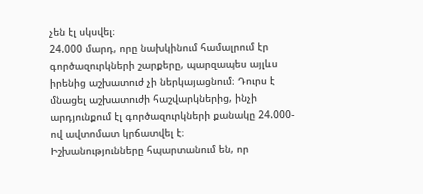չեն էլ սկսվել։
24.000 մարդ, որը նախկինում համալրում էր գործազուրկների շարքերը, պարզապես այլևս իրենից աշխատուժ չի ներկայացնում։ Դուրս է մնացել աշխատուժի հաշվարկներից, ինչի արդյունքում էլ գործազուրկների քանակը 24.000-ով ավտոմատ կրճատվել է։
Իշխանությունները հպարտանում են, որ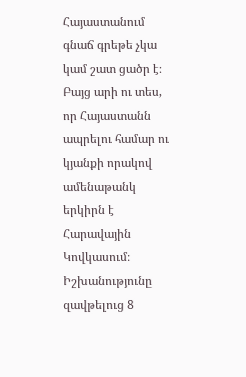Հայաստանում գնաճ գրեթե չկա կամ շատ ցածր է։ Բայց արի ու տես, որ Հայաստանն ապրելու համար ու կյանքի որակով ամենաթանկ երկիրն է Հարավային Կովկասում։
Իշխանությունը զավթելուց 8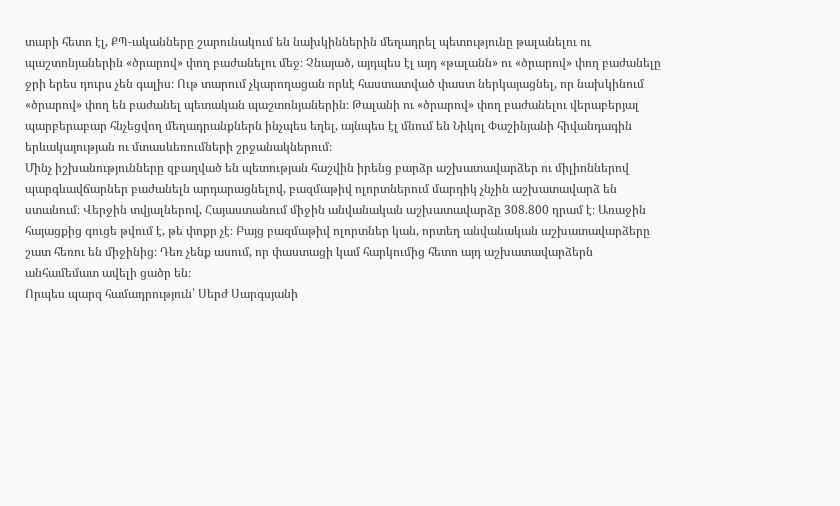տարի հետո էլ, ՔՊ-ականները շարունակում են նախկիններին մեղադրել պետությունը թալանելու ու պաշտոնյաներին «ծրարով» փող բաժանելու մեջ։ Չնայած, այդպես էլ այդ «թալանն» ու «ծրարով» փող բաժանելը ջրի երես դուրս չեն գալիս։ Ութ տարում չկարողացան որևէ հաստատված փաստ ներկայացնել, որ նախկինում «ծրարով» փող են բաժանել պետական պաշտոնյաներին։ Թալանի ու «ծրարով» փող բաժանելու վերաբերյալ պարբերաբար հնչեցվող մեղադրանքներն ինչպես եղել, այնպես էլ մնում են Նիկոլ Փաշինյանի հիվանդագին երևակայության ու մտասևեռումների շրջանակներում։
Մինչ իշխանությունները զբաղված են պետության հաշվին իրենց բարձր աշխատավարձեր ու միլիոններով պարգևավճարներ բաժանելն արդարացնելով, բազմաթիվ ոլորտներում մարդիկ չնչին աշխատավարձ են ստանում։ Վերջին տվյալներով, Հայաստանում միջին անվանական աշխատավարձը 308.800 դրամ է։ Առաջին հայացքից գուցե թվում է, թե փոքր չէ։ Բայց բազմաթիվ ոլորտներ կան, որտեղ անվանական աշխատավարձերը շատ հեռու են միջինից։ Դեռ չենք ասում, որ փաստացի կամ հարկումից հետո այդ աշխատավարձերն անհամեմատ ավելի ցածր են։
Որպես պարզ համադրություն՝ Սերժ Սարգսյանի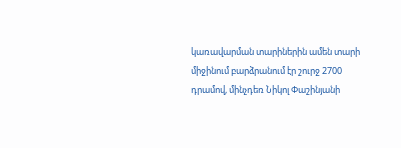կառավարման տարիներին ամեն տարի միջինում բարձրանում էր շուրջ 2700 դրամով, մինչդեռ Նիկոլ Փաշինյանի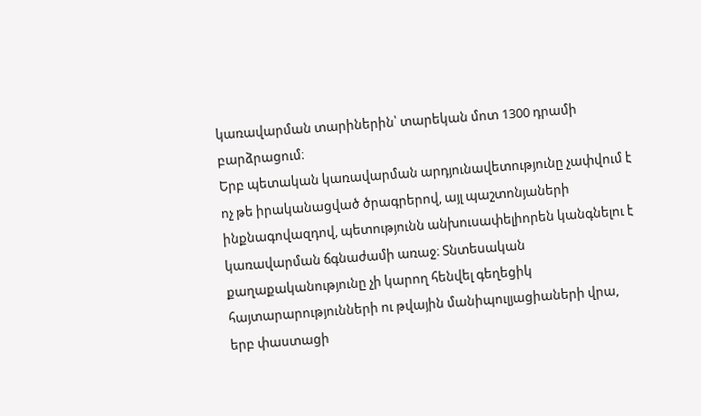կառավարման տարիներին՝ տարեկան մոտ 1300 դրամի բարձրացում։
Երբ պետական կառավարման արդյունավետությունը չափվում է ոչ թե իրականացված ծրագրերով, այլ պաշտոնյաների ինքնագովազդով, պետությունն անխուսափելիորեն կանգնելու է կառավարման ճգնաժամի առաջ։ Տնտեսական քաղաքականությունը չի կարող հենվել գեղեցիկ հայտարարությունների ու թվային մանիպուլյացիաների վրա, երբ փաստացի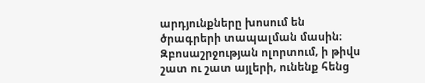արդյունքները խոսում են ծրագրերի տապալման մասին։ Զբոսաշրջության ոլորտում, ի թիվս շատ ու շատ այլերի, ունենք հենց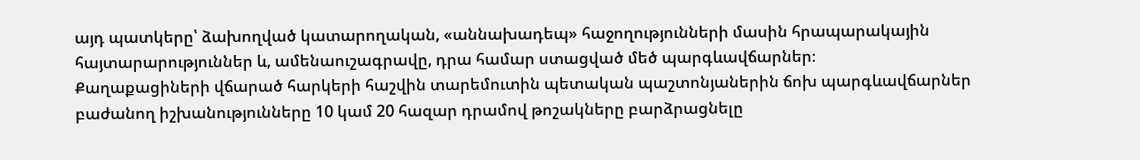այդ պատկերը՝ ձախողված կատարողական, «աննախադեպ» հաջողությունների մասին հրապարակային հայտարարություններ և, ամենաուշագրավը, դրա համար ստացված մեծ պարգևավճարներ։
Քաղաքացիների վճարած հարկերի հաշվին տարեմուտին պետական պաշտոնյաներին ճոխ պարգևավճարներ բաժանող իշխանությունները 10 կամ 20 հազար դրամով թոշակները բարձրացնելը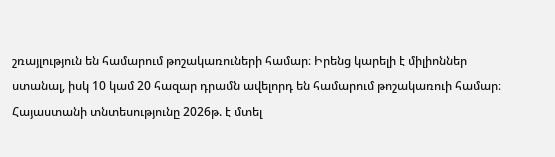շռայլություն են համարում թոշակառուների համար։ Իրենց կարելի է միլիոններ ստանալ, իսկ 10 կամ 20 հազար դրամն ավելորդ են համարում թոշակառուի համար։
Հայաստանի տնտեսությունը 2026թ. է մտել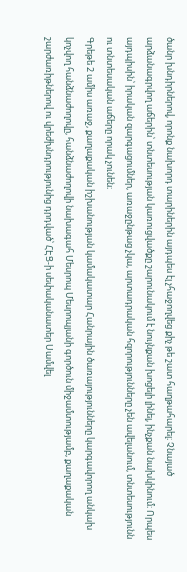ծանր խնդիրներով, որոնք նախորդ տարիներին այդպես էլ չհաջողվեց քիչ թե շատ հաղթահարել։ Չնայած արձանագրվող աճերին՝ տնտեսության կառուցվածքը շարունակում է նույնքան խոցելի լինել, ինչքան նախկինում։ Որպես այդպիսին՝ իրական զարգացումներ, առաջընթաց չկա, արտադրական հզորությունները չեն ավելանում, տնտեսությունն ու տնտեսական աճերը որակ չունեն։
Գրեթե 2 ամիս առաջ, քաղաքական իշխանության կամակատար Հանրային ծառայությունները կարգավորող անկախ կոչվող հանձնաժողովը, հանձնաժողովի նախագահ Մեսրոպ Մեսրոպյանի գործուն միջամտությամբ, քաղաքական շարժառիթներով ու վրեժխնդրությունից դրդված՝ ՀԷՑ-ի սեփականատեր Սամվել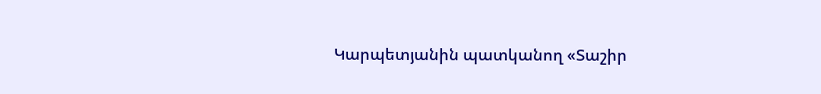Կարպետյանին պատկանող «Տաշիր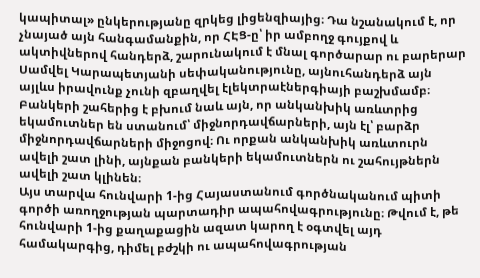կապիտալ» ընկերությանը զրկեց լիցենզիայից։ Դա նշանակում է, որ չնայած այն հանգամանքին, որ ՀԷՑ-ը՝ իր ամբողջ գույքով և ակտիվներով հանդերձ, շարունակում է մնալ գործարար ու բարերար Սամվել Կարապետյանի սեփականությունը, այնուհանդերձ այն այլևս իրավունք չունի զբաղվել էլեկտրաէներգիայի բաշխմամբ։
Բանկերի շահերից է բխում նաև այն, որ անկանխիկ առևտրից եկամուտներ են ստանում՝ միջնորդավճարների, այն էլ՝ բարձր միջնորդավճարների միջոցով։ Ու որքան անկանխիկ առևտուրն ավելի շատ լինի, այնքան բանկերի եկամուտներն ու շահույթներն ավելի շատ կլինեն։
Այս տարվա հունվարի 1-ից Հայաստանում գործնականում պիտի գործի առողջության պարտադիր ապահովագրությունը։ Թվում է, թե հունվարի 1-ից քաղաքացին ազատ կարող է օգտվել այդ համակարգից, դիմել բժշկի ու ապահովագրության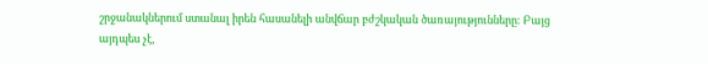շրջանակներում ստանալ իրեն հասանելի անվճար բժշկական ծառայությունները։ Բայց այդպես չէ,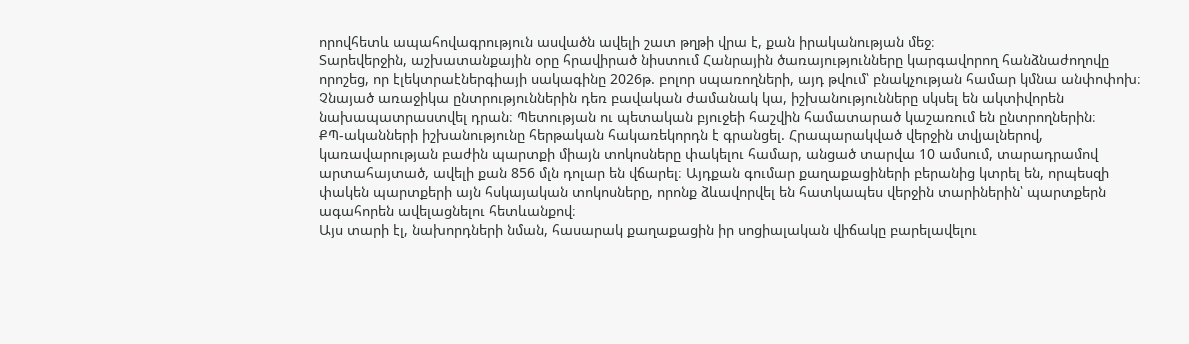որովհետև ապահովագրություն ասվածն ավելի շատ թղթի վրա է, քան իրականության մեջ։
Տարեվերջին, աշխատանքային օրը հրավիրած նիստում Հանրային ծառայությունները կարգավորող հանձնաժողովը որոշեց, որ էլեկտրաէներգիայի սակագինը 2026թ. բոլոր սպառողների, այդ թվում՝ բնակչության համար կմնա անփոփոխ։
Չնայած առաջիկա ընտրություններին դեռ բավական ժամանակ կա, իշխանությունները սկսել են ակտիվորեն նախապատրաստվել դրան։ Պետության ու պետական բյուջեի հաշվին համատարած կաշառում են ընտրողներին։
ՔՊ-ականների իշխանությունը հերթական հակառեկորդն է գրանցել. Հրապարակված վերջին տվյալներով, կառավարության բաժին պարտքի միայն տոկոսները փակելու համար, անցած տարվա 10 ամսում, տարադրամով արտահայտած, ավելի քան 856 մլն դոլար են վճարել։ Այդքան գումար քաղաքացիների բերանից կտրել են, որպեսզի փակեն պարտքերի այն հսկայական տոկոսները, որոնք ձևավորվել են հատկապես վերջին տարիներին՝ պարտքերն ագահորեն ավելացնելու հետևանքով։
Այս տարի էլ, նախորդների նման, հասարակ քաղաքացին իր սոցիալական վիճակը բարելավելու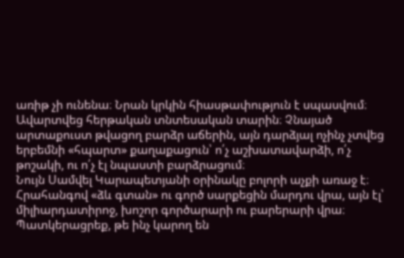առիթ չի ունենա։ Նրան կրկին հիասթափություն է սպասվում։
Ավարտվեց հերթական տնտեսական տարին։ Չնայած արտաքուստ թվացող բարձր աճերին, այն դարձյալ ոչինչ չտվեց երբեմնի «հպարտ» քաղաքացուն՝ ո՛չ աշխատավարձի, ո՛չ թոշակի, ու ո՛չ էլ նպաստի բարձրացում։
Նույն Սամվել Կարապետյանի օրինակը բոլորի աչքի առաջ է։ Հրահանգով «ձև գտան» ու գործ սարքեցին մարդու վրա, այն էլ՝ միլիարդատիրոջ, խոշոր գործարարի ու բարերարի վրա։ Պատկերացրեք, թե ինչ կարող են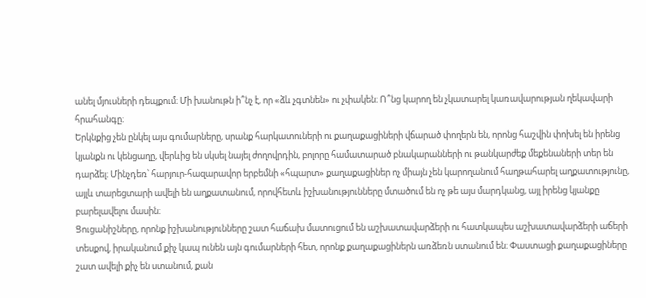անել մյուսների դեպքում։ Մի խանութն ի՞նչ է, որ «ձև չգտնեն» ու չփակեն։ Ո՞նց կարող են չկատարել կառավարության ղեկավարի հրահանգը։
Երկնքից չեն ընկել այս գումարները, սրանք հարկատուների ու քաղաքացիների վճարած փողերն են, որոնց հաշվին փոխել են իրենց կյանքն ու կենցաղը, վերևից են սկսել նայել ժողովրդին, բոլորը համատարած բնակարանների ու թանկարժեք մեքենաների տեր են դարձել։ Մինչդեռ՝ հարյուր-հազարավոր երբեմնի «հպարտ» քաղաքացիներ ոչ միայն չեն կարողանում հաղթահարել աղքատությունը, այլև տարեցտարի ավելի են աղքատանում, որովհետև իշխանությունները մտածում են ոչ թե այս մարդկանց, այլ իրենց կյանքը բարելավելու մասին։
Ցուցանիշները, որոնք իշխանությունները շատ հաճախ մատուցում են աշխատավարձերի ու հատկապես աշխատավարձերի աճերի տեսքով, իրականում քիչ կապ ունեն այն գումարների հետ, որոնք քաղաքացիներն առձեռն ստանում են։ Փաստացի քաղաքացիները շատ ավելի քիչ են ստանում, քան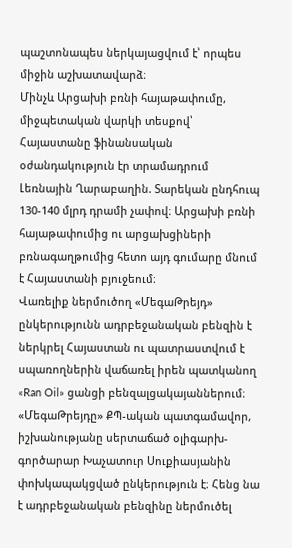պաշտոնապես ներկայացվում է՝ որպես միջին աշխատավարձ։
Մինչև Արցախի բռնի հայաթափումը, միջպետական վարկի տեսքով՝ Հայաստանը ֆինանսական օժանդակություն էր տրամադրում Լեռնային Ղարաբաղին. Տարեկան ընդհուպ 130-140 մլրդ դրամի չափով։ Արցախի բռնի հայաթափումից ու արցախցիների բռնագաղթումից հետո այդ գումարը մնում է Հայաստանի բյուջեում։
Վառելիք ներմուծող «ՄեգաԹրեյդ» ընկերությունն ադրբեջանական բենզին է ներկրել Հայաստան ու պատրաստվում է սպառողներին վաճառել իրեն պատկանող «Ran Oil» ցանցի բենզալցակայաններում։ «ՄեգաԹրեյդը» ՔՊ-ական պատգամավոր, իշխանությանը սերտաճած օլիգարխ-գործարար Խաչատուր Սուքիասյանին փոխկապակցված ընկերություն է։ Հենց նա է ադրբեջանական բենզինը ներմուծել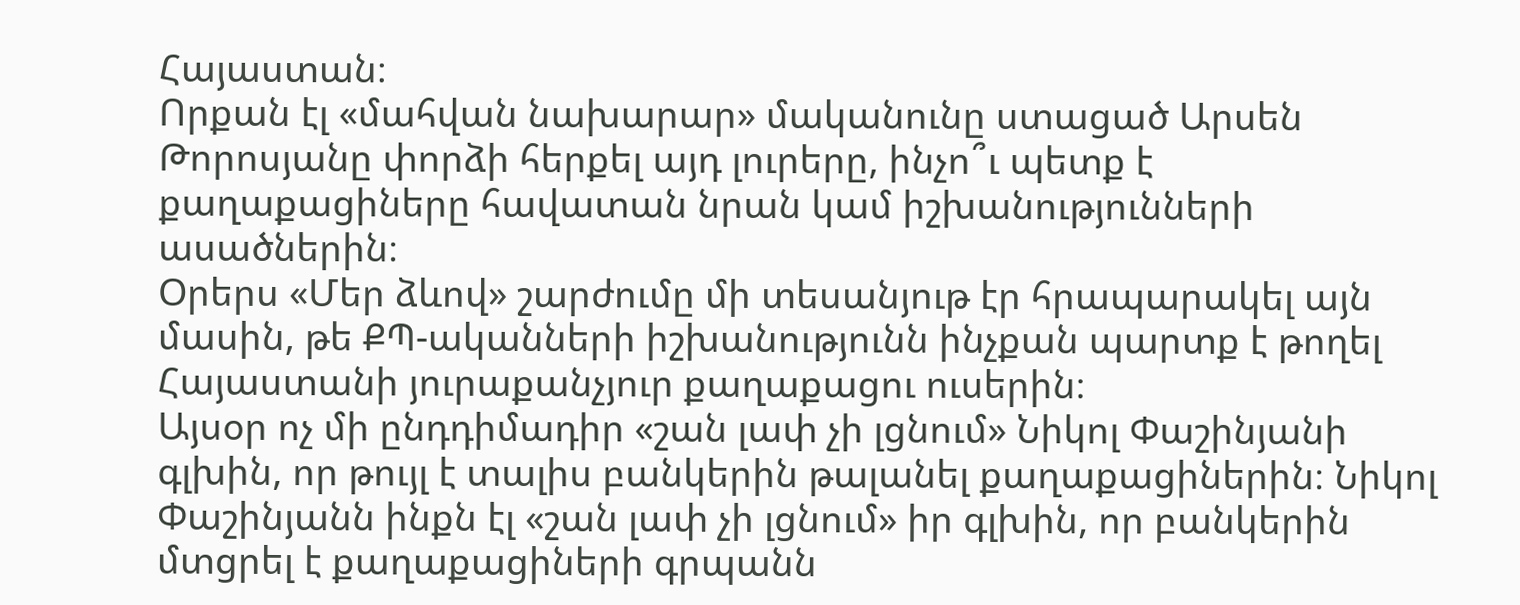Հայաստան։
Որքան էլ «մահվան նախարար» մականունը ստացած Արսեն Թորոսյանը փորձի հերքել այդ լուրերը, ինչո՞ւ պետք է քաղաքացիները հավատան նրան կամ իշխանությունների ասածներին։
Օրերս «Մեր ձևով» շարժումը մի տեսանյութ էր հրապարակել այն մասին, թե ՔՊ-ականների իշխանությունն ինչքան պարտք է թողել Հայաստանի յուրաքանչյուր քաղաքացու ուսերին։
Այսօր ոչ մի ընդդիմադիր «շան լափ չի լցնում» Նիկոլ Փաշինյանի գլխին, որ թույլ է տալիս բանկերին թալանել քաղաքացիներին։ Նիկոլ Փաշինյանն ինքն էլ «շան լափ չի լցնում» իր գլխին, որ բանկերին մտցրել է քաղաքացիների գրպանն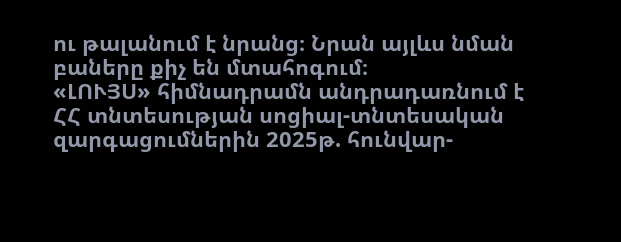ու թալանում է նրանց։ Նրան այլևս նման բաները քիչ են մտահոգում։
«ԼՈՒՅՍ» հիմնադրամն անդրադառնում է ՀՀ տնտեսության սոցիալ-տնտեսական զարգացումներին 2025թ. հունվար-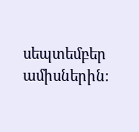սեպտեմբեր ամիսներին։